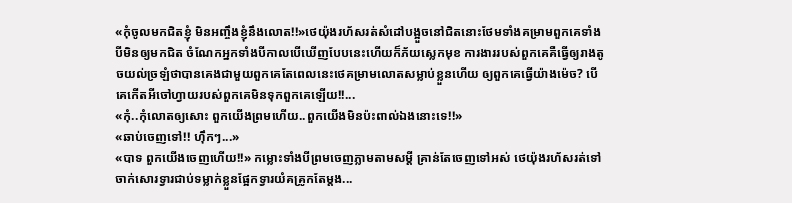«កុំចូលមកជិតខ្ញុំ មិនអញ្ចឹងខ្ញុំនឹងលោត!!»ថេយ៉ុងរហ័សរត់សំដៅបង្អួចនៅជិតនោះថែមទាំងគម្រាមពួកគេទាំងបីមិនឲ្យមកជិត ចំណែកអ្នកទាំងបីកាលបើឃើញបែបនេះហើយក៏ភ័យស្លេកមុខ ការងាររបស់ពួកគេគឺធ្វើឲ្យរាងតូចយល់ច្រឡំថាបានគេងជាមួយពួកគេតែពេលនេះថេគម្រាមលោតសម្លាប់ខ្លួនហើយ ឲ្យពួកគេធ្វើយ៉ាងម៉េច? បើគេកើតអីចៅហ្វាយរបស់ពួកគេមិនទុកពួកគេឡើយ!!...
«កុំ..កុំលោតឲ្យសោះ ពួកយើងព្រមហើយ..ពួកយើងមិនប៉ះពាល់ឯងនោះទេ!!»
«ឆាប់ចេញទៅ!! ហ៊ឹកៗ...»
«បាទ ពួកយើងចេញហើយ!!» កម្លោះទាំងបីព្រមចេញភ្លាមតាមសម្តី គ្រាន់តែចេញទៅអស់ ថេយ៉ុងរហ័សរត់ទៅចាក់សោរទ្វារជាប់ទម្លាក់ខ្លួនផ្អែកទ្វារយំគគ្រូកតែម្តង...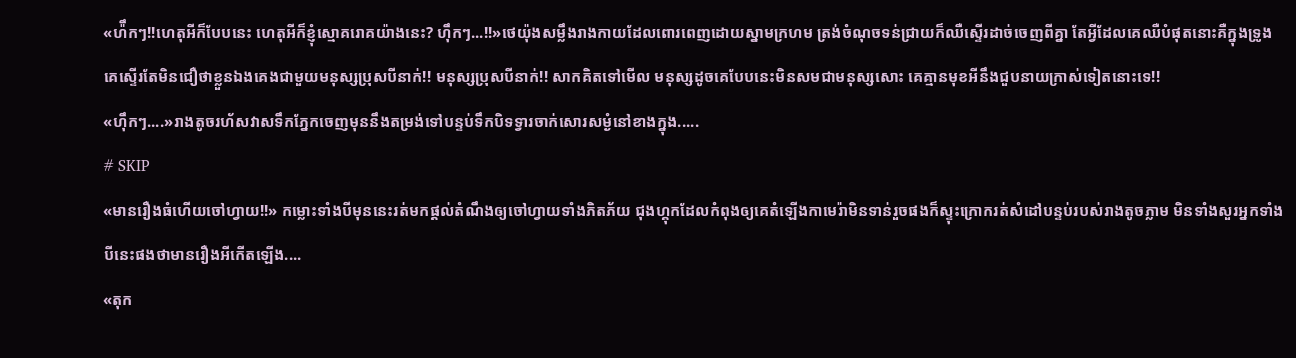«ហ៉ឹកៗ!!ហេតុអីក៏បែបនេះ ហេតុអីក៏ខ្ញុំស្មោគរោគយ៉ាងនេះ? ហ៊ឹកៗ...!!»ថេយ៉ុងសម្លឹងរាងកាយដែលពោរពេញដោយស្នាមក្រហម ត្រង់ចំណុចទន់ជ្រាយក៏ឈឺស្ទើរដាច់ចេញពីគ្នា តែអ្វីដែលគេឈឺបំផុតនោះគឺក្នុងទ្រូង គេស្ទើរតែមិនជឿថាខ្លួនឯងគេងជាមួយមនុស្សប្រុសបីនាក់!! មនុស្សប្រុសបីនាក់!! សាកគិតទៅមើល មនុស្សដូចគេបែបនេះមិនសមជាមនុស្សសោះ គេគ្មានមុខអីនឹងជួបនាយក្រាស់ទៀតនោះទេ!!
«ហ៊ឹកៗ....»រាងតូចរហ័សវាសទឹកភ្នែកចេញមុននឹងតម្រង់ទៅបន្ទប់ទឹកបិទទ្វារចាក់សោរសម្ងំនៅខាងក្នុង.....
# SKIP
«មានរឿងធំហើយចៅហ្វាយ!!» កម្លោះទាំងបីមុននេះរត់មកផ្តល់តំណឹងឲ្យចៅហ្វាយទាំងភិតភ័យ ជុងហ្គុកដែលកំពុងឲ្យគេតំឡើងកាមេរ៉ាមិនទាន់រួចផងក៏ស្ទុះក្រោករត់សំដៅបន្ទប់របស់រាងតូចភ្លាម មិនទាំងសួរអ្នកទាំងបីនេះផងថាមានរឿងអីកើតឡើង....
«តុក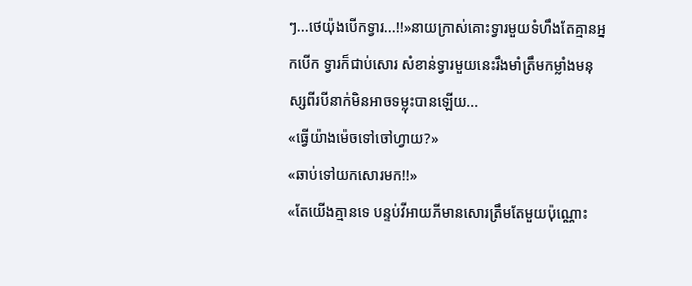ៗ...ថេយ៉ុងបើកទ្វារ...!!»នាយក្រាស់គោះទ្វារមួយទំហឹងតែគ្មានអ្នកបើក ទ្វារក៏ជាប់សោរ សំខាន់ទ្វារមួយនេះរឹងមាំត្រឹមកម្លាំងមនុស្សពីរបីនាក់មិនអាចទម្លុះបានឡើយ...
«ធ្វើយ៉ាងម៉េចទៅចៅហ្វាយ?»
«ឆាប់ទៅយកសោរមក!!»
«តែយើងគ្មានទេ បន្ទប់វីអាយភីមានសោរត្រឹមតែមួយប៉ុណ្ណោះ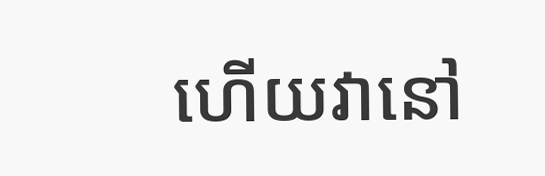ហើយវានៅ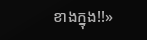ខាងក្នុង!!»